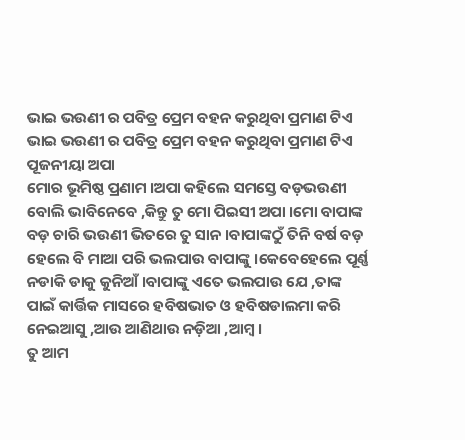ଭାଇ ଭଉଣୀ ର ପବିତ୍ର ପ୍ରେମ ବହନ କରୁଥିବା ପ୍ରମାଣ ଟିଏ
ଭାଇ ଭଉଣୀ ର ପବିତ୍ର ପ୍ରେମ ବହନ କରୁଥିବା ପ୍ରମାଣ ଟିଏ
ପୂଜନୀୟା ଅପା
ମୋର ଭୂମିଷ୍ଠ ପ୍ରଣାମ ।ଅପା କହିଲେ ସମସ୍ତେ ବଡ଼ଭଉଣୀ ବୋଲି ଭାବିନେବେ ,କିନ୍ତୁ ତୁ ମୋ ପିଇସୀ ଅପା ।ମୋ ବାପାଙ୍କ ବଡ଼ ଚାରି ଭଉଣୀ ଭିତରେ ତୁ ସାନ ।ବାପାଙ୍କଠୁଁ ତିନି ବର୍ଷ ବଡ଼ ହେଲେ ବି ମାଆ ପରି ଭଲପାଉ ବାପାଙ୍କୁ ।କେବେହେଲେ ପୂର୍ଣ୍ଣ ନଡାକି ଡାକୁ କୁନିଆଁ ।ବାପାଙ୍କୁ ଏତେ ଭଲପାଉ ଯେ ,ତାଙ୍କ ପାଇଁ କାର୍ତ୍ତିକ ମାସରେ ହବିଷଭାତ ଓ ହବିଷଡାଲମା କରି ନେଇଆସୁ ,ଆଉ ଆଣିଥାଉ ନଡ଼ିଆ ,ଆମ୍ବ ।
ତୁ ଆମ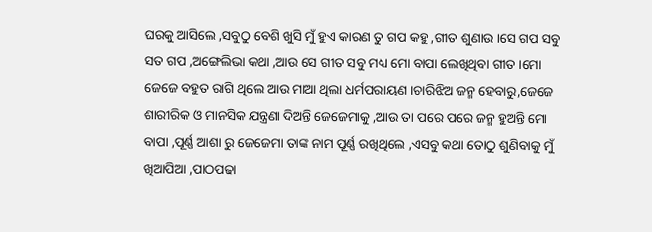ଘରକୁ ଆସିଲେ ,ସବୁଠୁ ବେଶି ଖୁସି ମୁଁ ହୁଏ କାରଣ ତୁ ଗପ କହୁ ,ଗୀତ ଶୁଣାଉ ।ସେ ଗପ ସବୁ ସତ ଗପ ,ଅଙ୍ଗେଲିଭା କଥା ,ଆଉ ସେ ଗୀତ ସବୁ ମଧ୍ୟ ମୋ ବାପା ଲେଖିଥିବା ଗୀତ ।ମୋ ଜେଜେ ବହୁତ ରାଗି ଥିଲେ ଆଉ ମାଆ ଥିଲା ଧର୍ମପରାୟଣ ।ଚାରିଝିଅ ଜନ୍ମ ହେବାରୁ,ଜେଜେ ଶାରୀରିକ ଓ ମାନସିକ ଯନ୍ତ୍ରଣା ଦିଅନ୍ତି ଜେଜେମାକୁ ,ଆଉ ତା ପରେ ପରେ ଜନ୍ମ ହୁଅନ୍ତି ମୋ ବାପା ,ପୂର୍ଣ୍ଣ ଆଶା ରୁ ଜେଜେମା ତାଙ୍କ ନାମ ପୂର୍ଣ୍ଣ ରଖିଥିଲେ ,ଏସବୁ କଥା ତୋଠୁ ଶୁଣିବାକୁ ମୁଁ ଖିଆପିଆ ,ପାଠପଢା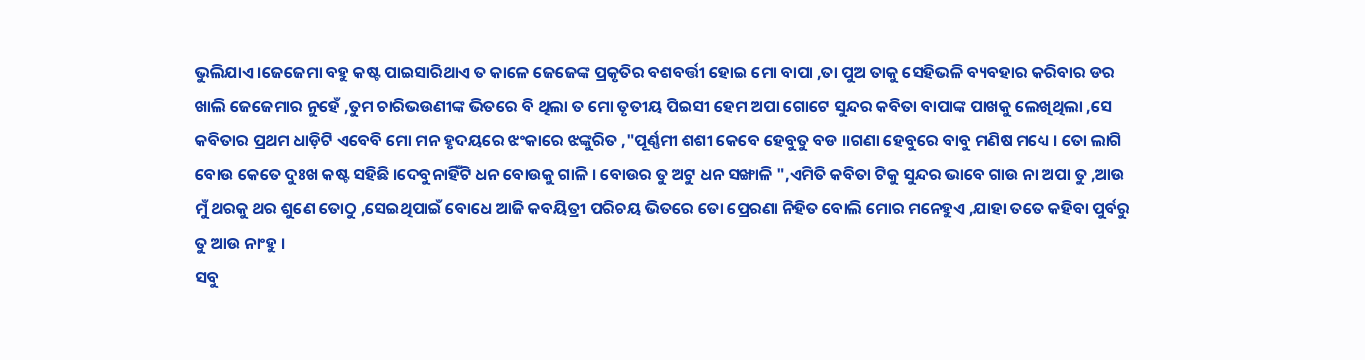ଭୁଲିଯାଏ ।ଜେଜେମା ବହୁ କଷ୍ଟ ପାଇସାରିଥାଏ ତ କାଳେ ଜେଜେଙ୍କ ପ୍ରକୃତିର ବଶବର୍ତ୍ତୀ ହୋଇ ମୋ ବାପା ,ତା ପୁଅ ତାକୁ ସେହିଭଳି ବ୍ୟବହାର କରିବାର ଡର ଖାଲି ଜେଜେମାର ନୁହେଁ ,ତୁମ ଚାରିଭଉଣୀଙ୍କ ଭିତରେ ବି ଥିଲା ତ ମୋ ତୃତୀୟ ପିଇସୀ ହେମ ଅପା ଗୋଟେ ସୁନ୍ଦର କବିତା ବାପାଙ୍କ ପାଖକୁ ଲେଖିଥିଲା ,ସେ କବିତାର ପ୍ରଥମ ଧାଡ଼ିଟି ଏବେବି ମୋ ମନ ହୃଦୟରେ ଝଂକାରେ ଝଙ୍କୁରିତ ,"ପୂର୍ଣ୍ଣମୀ ଶଶୀ କେବେ ହେବୁତୁ ବଡ ।।ଗଣା ହେବୁରେ ବାବୁ ମଣିଷ ମଧ୍ୟେ । ତୋ ଲାଗି ବୋଉ କେତେ ଦୁଃଖ କଷ୍ଟ ସହିଛି ।ଦେବୁନାହିଁଟି ଧନ ବୋଉକୁ ଗାଳି । ବୋଉର ତୁ ଅଟୁ ଧନ ସଙ୍ଖାଳି ",ଏମିତି କବିତା ଟିକୁ ସୁନ୍ଦର ଭାବେ ଗାଉ ନା ଅପା ତୁ ,ଆଉ ମୁଁ ଥରକୁ ଥର ଶୁଣେ ତୋଠୁ ,ସେଇଥିପାଇଁ ବୋଧେ ଆଜି କବୟିତ୍ରୀ ପରିଚୟ ଭିତରେ ତୋ ପ୍ରେରଣା ନିହିତ ବୋଲି ମୋର ମନେହୁଏ ,ଯାହା ତତେ କହିବା ପୁର୍ବରୁ ତୁ ଆଉ ନାଂହୁ ।
ସବୁ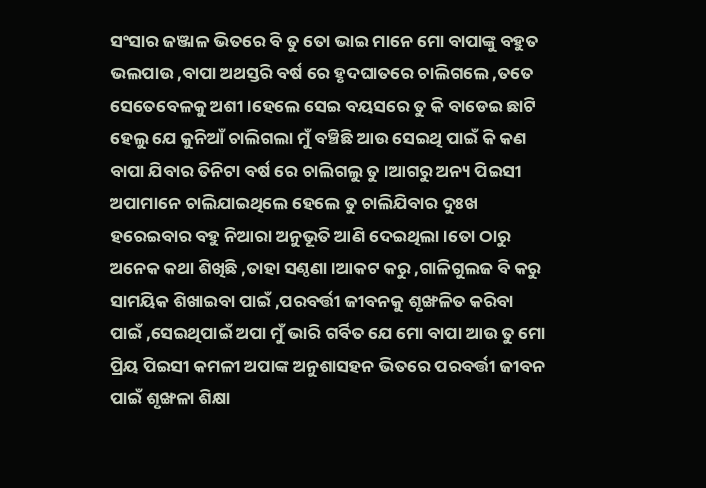ସଂସାର ଜଞ୍ଜାଳ ଭିତରେ ବି ତୁ ତୋ ଭାଇ ମାନେ ମୋ ବାପାଙ୍କୁ ବହୁତ ଭଲପାଉ ,ବାପା ଅଥସ୍ତରି ବର୍ଷ ରେ ହୃଦଘାତରେ ଚାଲିଗଲେ ,ତତେ ସେତେବେଳକୁ ଅଶୀ ।ହେଲେ ସେଇ ବୟସରେ ତୁ କି ବାଡେଇ ଛାଟି ହେଲୁ ଯେ କୁନିଆଁ ଚାଲିଗଲା ମୁଁ ବଞ୍ଚିଛି ଆଉ ସେଇଥି ପାଇଁ କି କଣ ବାପା ଯିବାର ତିନିଟା ବର୍ଷ ରେ ଚାଲିଗଲୁ ତୁ ।ଆଗରୁ ଅନ୍ୟ ପିଇସୀ ଅପାମାନେ ଚାଲିଯାଇଥିଲେ ହେଲେ ତୁ ଚାଲିଯିବାର ଦୁଃଖ ହରେଇବାର ବହୁ ନିଆରା ଅନୁଭୂତି ଆଣି ଦେଇଥିଲା ।ତୋ ଠାରୁ ଅନେକ କଥା ଶିଖିଛି ,ତାହା ସଣ୍ଠଣା ।ଆକଟ କରୁ ,ଗାଳିଗୁଲଜ ବି କରୁ ସାମୟିକ ଶିଖାଇବା ପାଇଁ ,ପରବର୍ତ୍ତୀ ଜୀବନକୁ ଶୃଙ୍ଖଳିତ କରିବା ପାଇଁ ,ସେଇଥିପାଇଁ ଅପା ମୁଁ ଭାରି ଗର୍ବିତ ଯେ ମୋ ବାପା ଆଉ ତୁ ମୋ ପ୍ରିୟ ପିଇସୀ କମଳୀ ଅପାଙ୍କ ଅନୁଶାସହନ ଭିତରେ ପରବର୍ତ୍ତୀ ଜୀବନ ପାଇଁ ଶୃଙ୍ଖଳା ଶିକ୍ଷା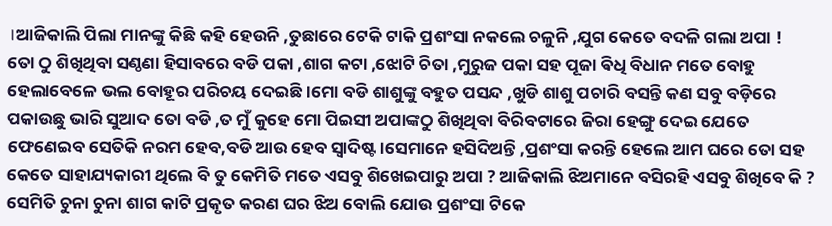।ଆଜିକାଲି ପିଲା ମାନଙ୍କୁ କିଛି କହି ହେଉନି ,ତୁଛାରେ ଟେକି ଟାକି ପ୍ରଶଂସା ନକଲେ ଚଳୁନି ,ଯୁଗ କେତେ ବଦଳି ଗଲା ଅପା !
ତୋ ଠୁ ଶିଖିଥିବା ସଣ୍ଠଣା ହିସାବରେ ବଡି ପକା ,ଶାଗ କଟା ,ଝୋଟି ଚିତା ,ମୁରୁଜ ପକା ସହ ପୂଜା ଵିଧି ବିଧାନ ମତେ ବୋହୁ ହେଲାବେଳେ ଭଲ ବୋହୂର ପରିଚୟ ଦେଇଛି ।ମୋ ବଡି ଶାଶୁଙ୍କୁ ବହୁତ ପସନ୍ଦ ,ଖୁଡି ଶାଶୁ ପଚାରି ବସନ୍ତି କଣ ସବୁ ବଡ଼ିରେ ପକାଉଛୁ ଭାରି ସୁଆଦ ତୋ ବଡି ,ତ ମୁଁ କୁହେ ମୋ ପିଇସୀ ଅପାଙ୍କଠୁ ଶିଖିଥିବା ବିରିବଟାରେ ଜିରା ହେଙ୍ଗୁ ଦେଇ ଯେତେ ଫେଣେଇବ ସେତିକି ନରମ ହେବ,ବଡି ଆଉ ହେବ ସ୍ୱାଦିଷ୍ଟ ।ସେମାନେ ହସିଦିଅନ୍ତି ,ପ୍ରଶଂସା କରନ୍ତି ହେଲେ ଆମ ଘରେ ତୋ ସହ କେତେ ସାହାଯ୍ୟକାରୀ ଥିଲେ ବି ତୁ କେମିତି ମତେ ଏସବୁ ଶିଖେଇପାରୁ ଅପା ? ଆଜିକାଲି ଝିଅମାନେ ବସିରହି ଏସବୁ ଶିଖିବେ କି ? ସେମିତି ଚୁନା ଚୁନା ଶାଗ କାଟି ପ୍ରକୃତ କରଣ ଘର ଝିଅ ବୋଲି ଯୋଉ ପ୍ରଶଂସା ଟିକେ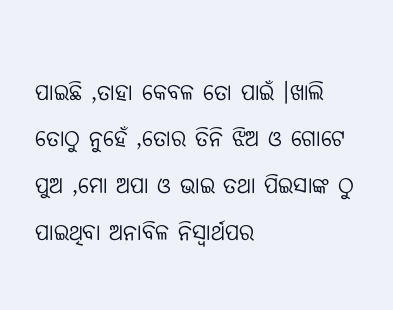ପାଇଛି ,ତାହା କେବଳ ତୋ ପାଇଁ ।ଖାଲି ତୋଠୁ ନୁହେଁ ,ତୋର ତିନି ଝିଅ ଓ ଗୋଟେ ପୁଅ ,ମୋ ଅପା ଓ ଭାଇ ତଥା ପିଇସାଙ୍କ ଠୁ ପାଇଥିବା ଅନାବିଳ ନିସ୍ଵାର୍ଥପର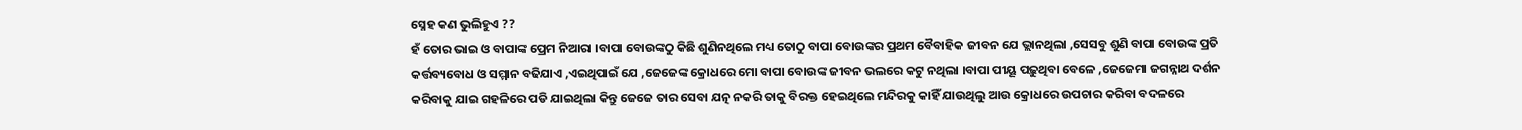ସ୍ନେହ କଣ ଭୁଲିହୁଏ ??
ହଁ ତୋର ଭାଇ ଓ ବାପାଙ୍କ ପ୍ରେମ ନିଆରା ।ବାପା ବୋଉଙ୍କଠୁ କିଛି ଶୁଣିନଥିଲେ ମଧ୍ୟ ତୋଠୁ ବାପା ବୋଉଙ୍କର ପ୍ରଥମ ବୈବାହିକ ଜୀବନ ଯେ ଭ୍ଲାନଥିଲା ,ସେସବୁ ଶୁଣି ବାପା ବୋଉଙ୍କ ପ୍ରତି କର୍ତ୍ତବ୍ୟବୋଧ ଓ ସମ୍ମାନ ବଢିଯାଏ ,ଏଇଥିପାଇଁ ଯେ ,ଜେଜେଙ୍କ କ୍ରୋଧରେ ମୋ ବାପା ବୋଉଙ୍କ ଜୀବନ ଭଲରେ କଟୁ ନଥିଲା ।ବାପା ପୀୟୂ ପଢ଼ୁଥିବା ବେଳେ ,ଜେଜେମା ଜଗନ୍ନାଥ ଦର୍ଶନ କରିବାକୁ ଯାଇ ଗହଳିରେ ପଡି ଯାଇଥିଲା କିନ୍ତୁ ଜେଜେ ତାର ସେବା ଯତ୍ନ ନକରି ତାକୁ ବିରକ୍ତ ହେଇଥିଲେ ମନ୍ଦିରକୁ କାହିଁ ଯାଉଥିଲୁ ଆଉ କ୍ରୋଧରେ ଉପଚାର କରିବା ବଦଳରେ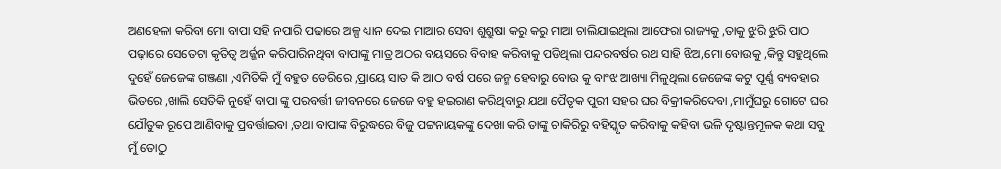ଅଣହେଳା କରିବା ମୋ ବାପା ସହି ନପାରି ପଢାରେ ଅଳ୍ପ ଧ୍ୟାନ ଦେଇ ମାଆର ସେବା ଶୁଶ୍ରୁଷା କରୁ କରୁ ମାଆ ଚାଲିଯାଇଥିଲା ଆଫେରା ରାଜ୍ୟକୁ ,ତାକୁ ଝୁରି ଝୁରି ପାଠ ପଢ଼ାରେ ସେତେଟା କୃତିତ୍ୱ ଅର୍ଜ୍ଜନ କରିପାରିନଥିବା ବାପାଙ୍କୁ ମାତ୍ର ଅଠର ବୟସରେ ବିବାହ କରିବାକୁ ପଡିଥିଲା ପନ୍ଦରବର୍ଷର ରଥ ସାହି ଝିଅ,ମୋ ବୋଉକୁ ,କିନ୍ତୁ ସହୁଥିଲେ ଦୁହେଁ ଜେଜେଙ୍କ ଗଞ୍ଜଣା ,ଏମିତିକି ମୁଁ ବହୁତ ଡେରିରେ ,ପ୍ରାୟେ ସାତ କି ଆଠ ବର୍ଷ ପରେ ଜନ୍ମ ହେବାରୁ ବୋଉ କୁ ବାଂଝ ଆଖ୍ୟା ମିଳୁଥିଲା ଜେଜେଙ୍କ କଟୁ ପୂର୍ଣ୍ଣ ବ୍ୟବହାର ଭିତରେ ,ଖାଲି ସେତିକି ନୁହେଁ ବାପା ଙ୍କୁ ପରବର୍ତ୍ତୀ ଜୀବନରେ ଜେଜେ ବହୁ ହଇରାଣ କରିଥିବାରୁ ଯଥା ପୈତୃକ ପୁରୀ ସହର ଘର ବିକ୍ରୀକରିଦେବା ,ମାମୁଁଘରୁ ଗୋଟେ ଘର ଯୌତୁକ ରୂପେ ଆଣିବାକୁ ପ୍ରବର୍ତ୍ତାଇବା ,ତଥା ବାପାଙ୍କ ବିରୁଦ୍ଧରେ ବିଜୁ ପଟ୍ଟନାୟକଙ୍କୁ ଦେଖା କରି ତାଙ୍କୁ ଚାକିରିରୁ ବହିସ୍କୃତ କରିବାକୁ କହିବା ଭଳି ଦୃଷ୍ଟାନ୍ତମୂଳକ କଥା ସବୁ ମୁଁ ତୋଠୁ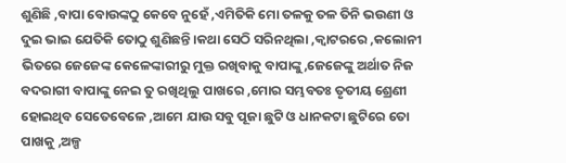ଶୁଣିଛି ,ବାପା ବୋଉଙ୍କଠୁ କେବେ ନୁହେଁ ,ଏମିତିକି ମୋ ତଳକୁ ତଳ ତିନି ଭଉଣୀ ଓ ଦୁଇ ଭାଇ ଯେତିକି ତୋଠୁ ଶୁଣିଛନ୍ତି ।କଥା ସେଠି ସରିନଥିଲା ,କ୍ଵାଟରରେ ,କଲୋନୀ ଭିତରେ ଜେଜେଙ୍କ କେଳେଙ୍କାରୀରୁ ମୁକ୍ତ ରଖିବାକୁ ବାପାଙ୍କୁ,ଜେଜେଙ୍କୁ ଅର୍ଥାତ ନିଜ ବଦରାଗୀ ବାପାଙ୍କୁ ନେଇ ତୁ ରଖିଥିଲୁ ପାଖରେ ,ମୋର ସମ୍ଭବତଃ ତୃତୀୟ ଶ୍ରେଣୀ ହୋଇଥିବ ସେତେବେଳେ ,ଆମେ ଯାଉ ସବୁ ପୂଜା ଛୁଟି ଓ ଧାନକଟା ଛୁଟିରେ ତୋ ପାଖକୁ ,ଅଳ୍ପ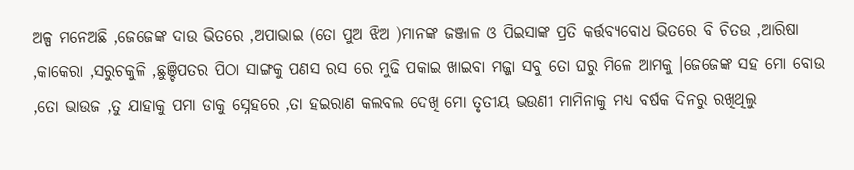ଅଳ୍ପ ମନେଅଛି ,ଜେଜେଙ୍କ ଦାଉ ଭିତରେ ,ଅପାଭାଇ (ତୋ ପୁଅ ଝିଅ )ମାନଙ୍କ ଜଞ୍ଜାଳ ଓ ପିଇସାଙ୍କ ପ୍ରତି କର୍ତ୍ତବ୍ୟବୋଧ ଭିତରେ ବି ଚିତଉ ,ଆରିଷା ,କାକେରା ,ସରୁଚକୁଳି ,ଛୁଞ୍ଚିପତର ପିଠା ସାଙ୍ଗକୁ ପଣସ ରସ ରେ ମୁଢି ପକାଇ ଖାଇବା ମଜ୍ଜା ସବୁ ତୋ ଘରୁ ମିଳେ ଆମକୁ ।ଜେଜେଙ୍କ ସହ ମୋ ବୋଉ ,ତୋ ଭାଉଜ ,ତୁ ଯାହାକୁ ପମା ଡାକୁ ସ୍ନେହରେ ,ତା ହଇରାଣ କଲବଲ ଦେଖି ମୋ ତୃତୀୟ ଭଉଣୀ ମାମିନାକୁ ମଧ୍ୟ ବର୍ଷକ ଦିନରୁ ରଖିଥିଲୁ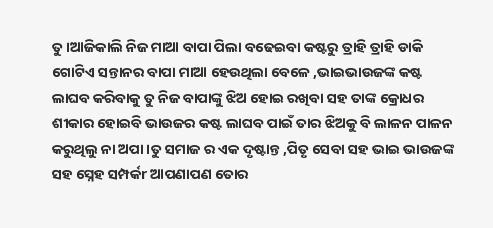ତୁ ।ଆଜିକାଲି ନିଜ ମାଆ ବାପା ପିଲା ବଢେଇବା କଷ୍ଟରୁ ତ୍ରାହି ତ୍ରାହି ଡାକି ଗୋଟିଏ ସନ୍ତାନର ବାପା ମାଆ ହେଉଥିଲା ବେଳେ ,ଭାଇଭାଉଜଙ୍କ କଷ୍ଟ ଲାଘବ କରିବାକୁ ତୁ ନିଜ ବାପାଙ୍କୁ ଝିଅ ହୋଇ ରଖିବା ସହ ତାଙ୍କ କ୍ରୋଧର ଶୀକାର ହୋଇବି ଭାଉଜର କଷ୍ଟ ଲାଘବ ପାଇଁ ତାର ଝିଅକୁ ବି ଲାଳନ ପାଳନ କରୁଥିଲୁ ନା ଅପା ।ତୁ ସମାଜ ର ଏକ ଦୃଷ୍ଟାନ୍ତ ,ପିତୃ ସେବା ସହ ଭାଇ ଭାଉଜଙ୍କ ସହ ସ୍ନେହ ସମ୍ପର୍କr ଆପଣାପଣ ତୋର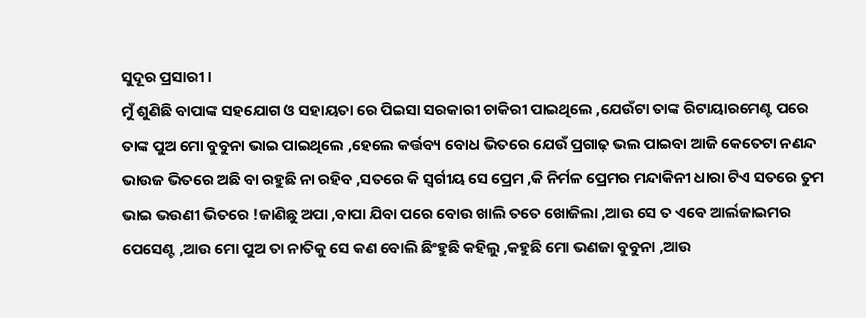ସୁଦୂର ପ୍ରସାରୀ ।
ମୁଁ ଶୁଣିଛି ବାପାଙ୍କ ସହଯୋଗ ଓ ସହାୟତା ରେ ପିଇସା ସରକାରୀ ଚାକିରୀ ପାଇଥିଲେ ,ଯେଉଁଟା ତାଙ୍କ ରିଟାୟାରମେଣ୍ଟ ପରେ ତାଙ୍କ ପୁଅ ମୋ ବୁବୁନା ଭାଇ ପାଇଥିଲେ ,ହେଲେ କର୍ତ୍ତବ୍ୟ ବୋଧ ଭିତରେ ଯେଉଁ ପ୍ରଗାଢ଼ ଭଲ ପାଇବା ଆଜି କେତେଟା ନଣନ୍ଦ ଭାଉଜ ଭିତରେ ଅଛି ବା ରହୁଛି ନା ରହିବ ,ସତରେ କି ସ୍ବର୍ଗୀୟ ସେ ପ୍ରେମ ,କି ନିର୍ମଳ ପ୍ରେମର ମନ୍ଦାକିନୀ ଧାରା ଟିଏ ସତରେ ତୁମ ଭାଇ ଭଉଣୀ ଭିତରେ !ଜାଣିଛୁ ଅପା ,ବାପା ଯିବା ପରେ ବୋଉ ଖାଲି ତତେ ଖୋଜିଲା ,ଆଉ ସେ ତ ଏଵେ ଆର୍ଲଜାଇମର ପେସେଣ୍ଟ ,ଆଉ ମୋ ପୁଅ ତା ନାତିକୁ ସେ କଣ ବୋଲି ଛିଂହୁଛି କହିଲୁ ,କହୁଛି ମୋ ଭଣଜା ବୁବୁନା ,ଆଉ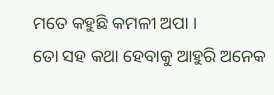ମତେ କହୁଛି କମଳୀ ଅପା ।
ତୋ ସହ କଥା ହେବାକୁ ଆହୁରି ଅନେକ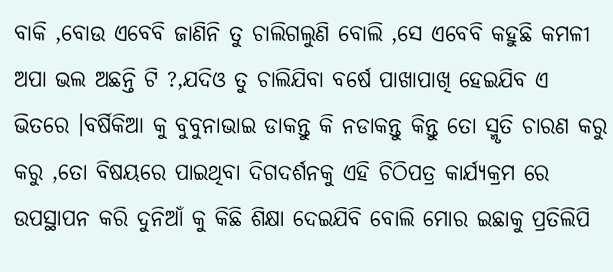ବାକି ,ବୋଉ ଏବେବି ଜାଣିନି ତୁ ଚାଲିଗଲୁଣି ବୋଲି ,ସେ ଏବେବି କହୁଛି କମଳୀ ଅପା ଭଲ ଅଛନ୍ତି ଟି ?,ଯଦିଓ ତୁ ଚାଲିଯିବା ବର୍ଷେ ପାଖାପାଖି ହେଇଯିବ ଏ ଭିତରେ ।ବର୍ଷିକିଆ କୁ ବୁବୁନାଭାଇ ଡାକନ୍ତୁ କି ନଡାକନ୍ତୁ କିନ୍ତୁ ତୋ ସ୍ମୃତି ଚାରଣ କରୁ କରୁ ,ତୋ ବିଷୟରେ ପାଇଥିବା ଦିଗଦର୍ଶନକୁ ଏହି ଚିଠିପତ୍ର କାର୍ଯ୍ୟକ୍ରମ ରେ ଉପସ୍ଥାପନ କରି ଦୁନିଆଁ କୁ କିଛି ଶିକ୍ଷା ଦେଇଯିବି ବୋଲି ମୋର ଇଛାକୁ ପ୍ରତିଲିପି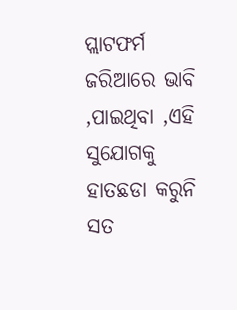ପ୍ଲାଟଫର୍ମ ଜରିଆରେ ଭାବି ,ପାଇଥିବା ,ଏହି ସୁଯୋଗକୁ ହାତଛଡା କରୁନି ସତ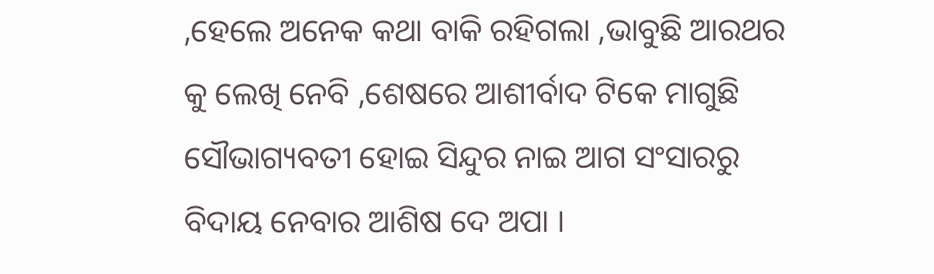,ହେଲେ ଅନେକ କଥା ବାକି ରହିଗଲା ,ଭାବୁଛି ଆରଥର କୁ ଲେଖି ନେବି ,ଶେଷରେ ଆଶୀର୍ବାଦ ଟିକେ ମାଗୁଛି ସୌଭାଗ୍ୟବତୀ ହୋଇ ସିନ୍ଦୁର ନାଇ ଆଗ ସଂସାରରୁ ବିଦାୟ ନେବାର ଆଶିଷ ଦେ ଅପା ।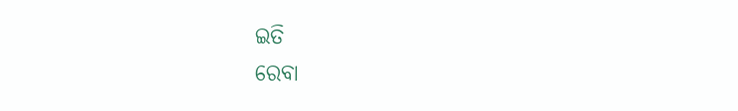ଇତି
ରେବା